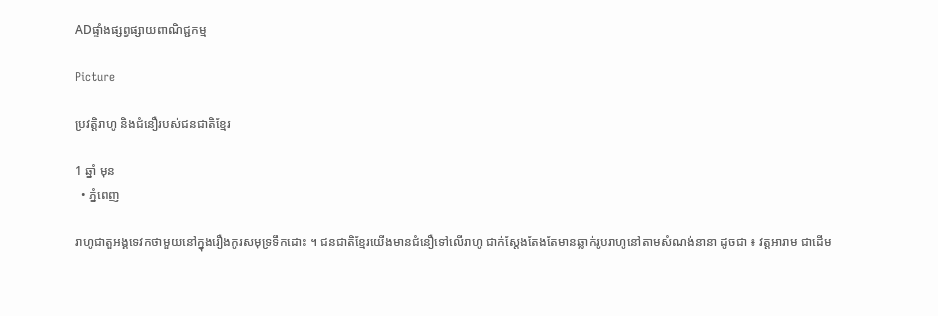ADផ្ទាំងផ្សព្វផ្សាយពាណិជ្ជកម្ម

Picture

ប្រវត្តិរាហូ និងជំនឿរបស់ជនជាតិខ្មែរ

1 ឆ្នាំ មុន
  • ភ្នំពេញ

រាហូជាតួអង្គទេវកថាមួយនៅក្នុងរឿងកូរសមុទ្រទឹកដោះ ។ ជនជាតិខ្មែរយើងមានជំនឿទៅលើរាហូ ជាក់ស្ដែងតែងតែមានឆ្លាក់រូបរាហូនៅតាមសំណង់នានា ដូចជា ៖ វត្តអារាម ជាដើម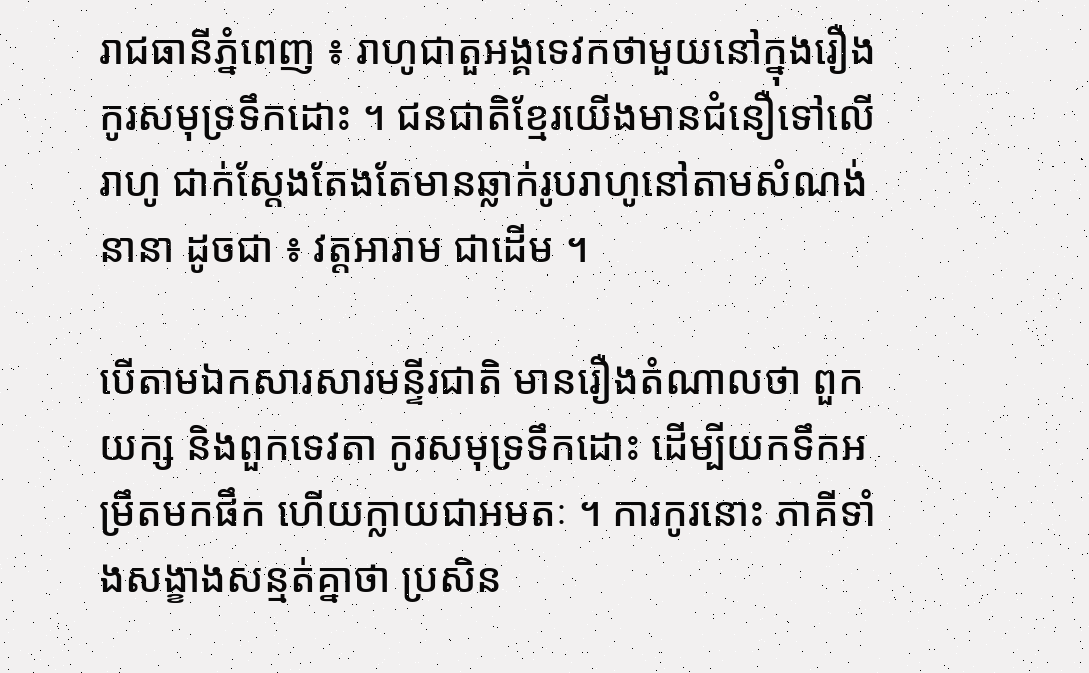រាជធានីភ្នំពេញ ៖ រាហូជាតួអង្គទេវកថាមួយនៅក្នុងរឿងកូរសមុទ្រទឹកដោះ ។ ជនជាតិខ្មែរយើងមានជំនឿទៅលើរាហូ ជាក់ស្ដែងតែងតែមានឆ្លាក់រូបរាហូនៅតាមសំណង់នានា ដូចជា ៖ វត្តអារាម ជាដើម ។

បើតាមឯកសារសារមន្ទីរជាតិ មានរឿងតំណាលថា ពួកយក្ស និងពួកទេវតា កូរសមុទ្រទឹកដោះ ដើម្បីយកទឹកអម្រឹតមកផឹក ហើយក្លាយជាអមតៈ ។ ការកូរនោះ ភាគីទាំងសង្ខាងសន្មត់គ្នាថា ប្រសិន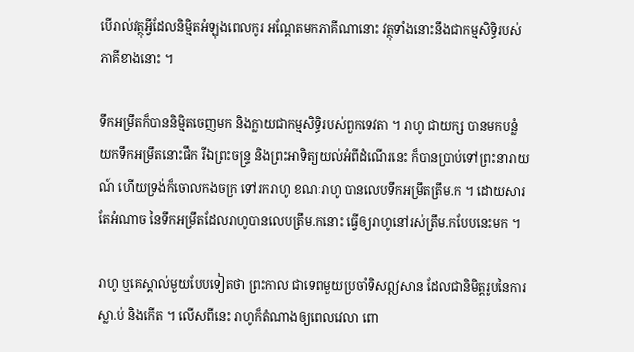បើរាល់វត្ថុអ្វីដែលនិម្មិតអំឡុងពេលកូរ អណ្តែតមកភាគីណានោះ វត្ថុទាំងនោះនឹងជាកម្មសិទិ្ធរបស់ភាគីខាងនោះ ។

ទឹកអម្រឹតក៏បាននិម្មិតចេញមក និងក្លាយជាកម្មសិទ្ធិរបស់ពួកទេវតា ។ រាហូ ជាយក្ស បានមកបន្លំយកទឹកអម្រឹតនោះផឹក រីឯព្រះចន្ទ្រ និងព្រះអាទិត្យយល់អំពីដំណើរនេះ ក៏បានប្រាប់ទៅព្រះនារាយណ៍ ហើយទ្រង់ក៏ចោលកងចក្រ ទៅរករាហូ ខណៈរាហូ បានលេបទឹកអម្រឹតត្រឹម.ក ។ ដោយសារតែអំណាច នៃទឹកអម្រឹតដែលរាហូបានលេបត្រឹម.កនោះ ធ្វើឲ្យរាហូនៅរស់ត្រឹម.កបែបនេះមក ។

រាហូ ឬគេស្គាល់មួយបែបទៀតថា ព្រះកាល ជាទេពមួយប្រចាំទិសឦសាន ដែលជានិមិត្តរូបនៃការស្លា.ប់ និងកើត ។ លើសពីនេះ រាហូក៏តំណាងឲ្យពេលវេលា ពោ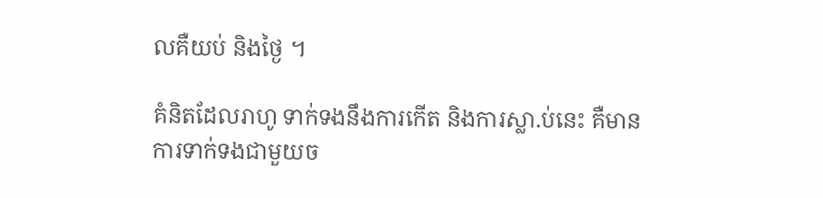លគឺយប់ និងថ្ងៃ ។

គំនិតដែលរាហូ ទាក់ទងនឹងការកើត និងការស្លា.ប់នេះ គឺមានការទាក់ទងជាមួយច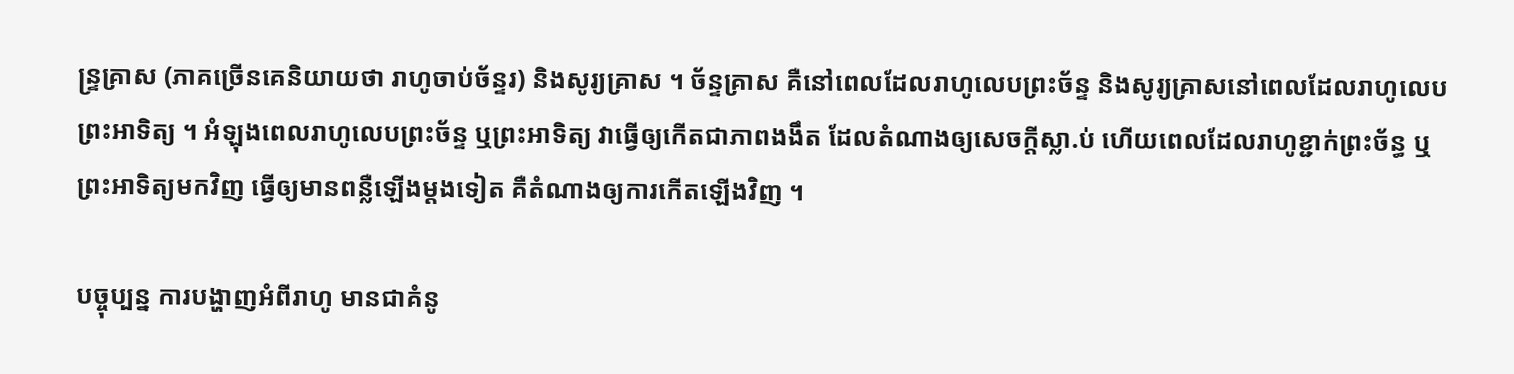ន្ទ្រគ្រាស (ភាគច្រើនគេនិយាយថា រាហូចាប់ច័ន្ទរ) និងសូរ្យគ្រាស ។ ច័ន្ទគ្រាស គឺនៅពេលដែលរាហូលេបព្រះច័ន្ទ និងសូរ្យគ្រាសនៅពេលដែលរាហូលេបព្រះអាទិត្យ ។ អំឡុងពេលរាហូលេបព្រះច័ន្ទ ឬព្រះអាទិត្យ វាធ្វើឲ្យកើតជាភាពងងឹត ដែលតំណាងឲ្យសេចក្តីស្លា.ប់ ហើយពេលដែលរាហូខ្ជាក់ព្រះច័ន្ធ ឬព្រះអាទិត្យមកវិញ ធ្វើឲ្យមានពន្លឺឡើងម្តងទៀត គឺតំណាងឲ្យការកើតឡើងវិញ ។

បច្ចុប្បន្ន ការបង្ហាញអំពីរាហូ មានជាគំនូ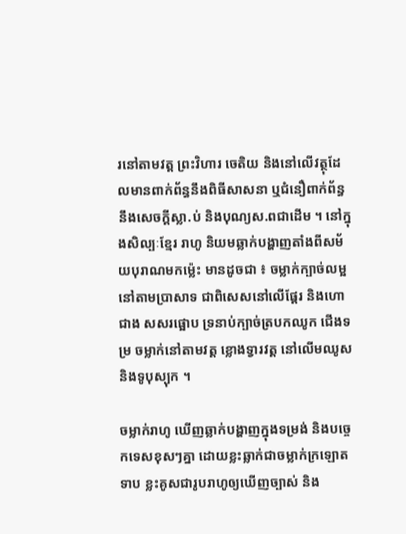រនៅតាមវត្ត ព្រះវិហារ ចេតិយ និងនៅលើវត្ថុដែលមានពាក់ព័ន្ធនឹងពិធីសាសនា ឬជំនឿពាក់ព័ន្ធនឹងសេចក្តីស្លា.ប់ និងបុណ្យស.ពជាដើម ។ នៅក្នុងសិល្បៈខ្មែរ រាហូ និយមឆ្លាក់បង្ហាញតាំងពីសម័យបុរាណមកម្ល៉េះ មានដូចជា ៖ ចម្លាក់ក្បាច់លម្អនៅតាមប្រាសាទ ជាពិសេសនៅលើផ្តែរ និងហោជាង សសរផ្អោប ទ្រនាប់ក្បាច់ត្របកឈូក ជើងទម្រ ចម្លាក់នៅតាមវត្ត ខ្លោងទ្វារវត្ត នៅលើមឈូស និងទូបុស្បុក ។

ចម្លាក់រាហូ ឃើញឆ្លាក់បង្ហាញក្នុងទម្រង់ និងបច្ចេកទេសខុសៗគ្នា ដោយខ្លះឆ្លាក់ជាចម្លាក់ក្រឡោតទាប ខ្លះគូសជារូបរាហូឲ្យឃើញច្បាស់ និង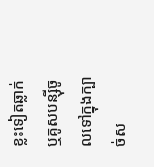ខ្លះទៀតឆ្លាក់ ឬគូសបន្ស៊ីចូលទៅក្នុងក្បាច់ស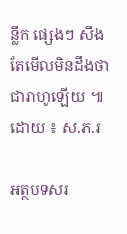ន្លឹក ផ្សេងៗ សឹងតែមើលមិនដឹងថា ជារាហូឡើយ ៕ ដោយ ៖ ស.ភ.រ

អត្ថបទសរ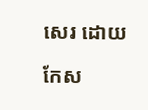សេរ ដោយ

កែស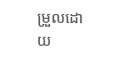ម្រួលដោយ